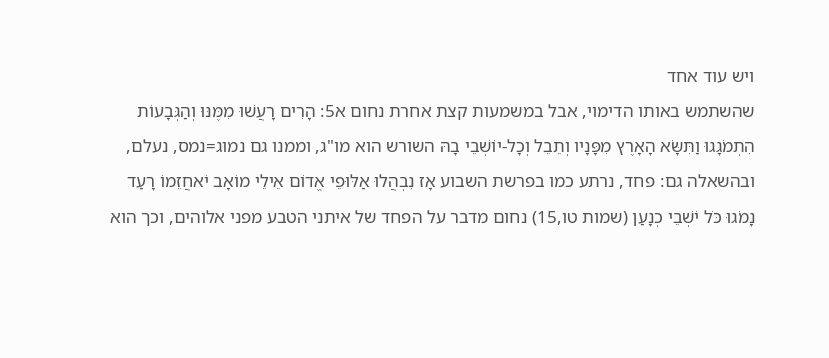ויש עוד אחד
שהשתמש באותו הדימוי, אבל במשמעות קצת אחרת נחום א5: הָרִים רָעֲשׁוּ מִמֶּנּוּ וְהַגְּבָעוֹת הִתְמֹגָגוּ וַתִּשָּׂא הָאָרֶץ מִפָּנָיו וְתֵבֵל וְכָל-יוֹשְׁבֵי בָהּ השורש הוא מו"ג, וממנו גם נמוג=נמס, נעלם, ובהשאלה גם: פחד, נרתע כמו בפרשת השבוע אָז נִבְהֲלוּ אַלּוּפֵי אֱדוֹם אֵילֵי מוֹאָב יֹאחֲזֵמוֹ רָעַד נָמֹגוּ כֹּל יֹשְׁבֵי כְנָעַן (שמות טו,15) נחום מדבר על הפחד של איתני הטבע מפני אלוהים, וכך הוא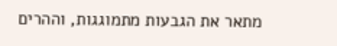מתאר את הגבעות מתמוגגות, וההרים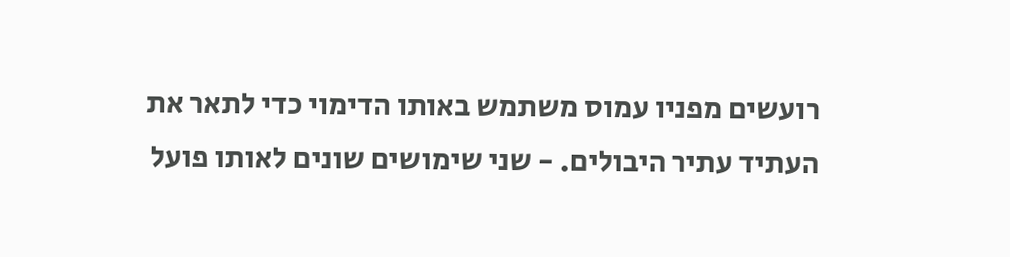רועשים מפניו עמוס משתמש באותו הדימוי כדי לתאר את העתיד עתיר היבולים. - שני שימושים שונים לאותו פועל